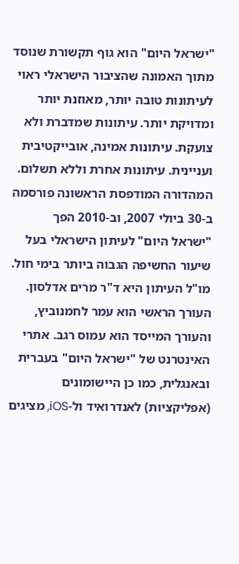"ישראל היום" הוא גוף תקשורת שנוסד מתוך האמונה שהציבור הישראלי ראוי לעיתונות טובה יותר, מאוזנת יותר ומדויקת יותר. עיתונות שמדברת ולא צועקת. עיתונות אמינה, אובייקטיבית ועניינית. עיתונות אחרת וללא תשלום. המהדורה המודפסת הראשונה פורסמה ב-30 ביולי 2007, וב-2010 הפך "ישראל היום" לעיתון הישראלי בעל שיעור החשיפה הגבוה ביותר בימי חול. מו"ל העיתון היא ד"ר מרים אדלסון. העורך הראשי הוא עמר לחמנוביץ, והעורך המייסד הוא עמוס רגב. אתרי האינטרנט של "ישראל היום" בעברית ובאנגלית, כמו כן היישומונים (אפליקציות) לאנדרואיד ול-iOS, מציגים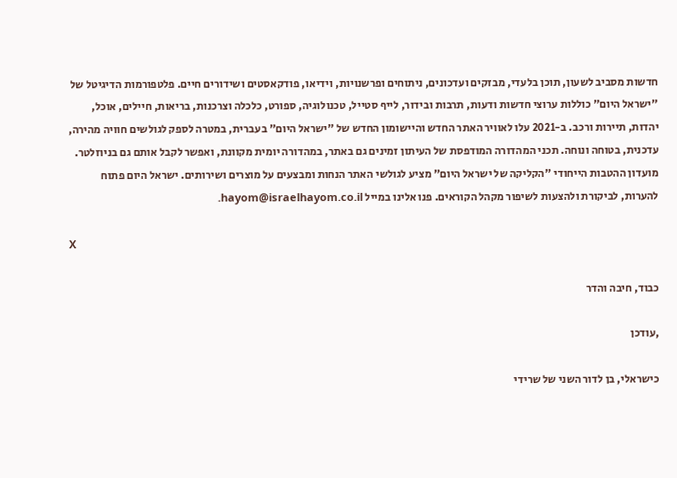חדשות מסביב לשעון, תוכן בלעדי, מבזקים ועדכונים, ניתוחים ופרשנויות, וידיאו, פודקאסטים ושידורים חיים. פלטפורמות הדיגיטל של "ישראל היום" כוללות ערוצי חדשות ודעות, תרבות ובידור, לייף סטייל, טכנולוגיה, ספורט, כלכלה וצרכנות, בריאות, חיילים, אוכל, יהדות, תיירות ורכב. ב-2021 עלו לאוויר האתר החדש והיישומון החדש של "ישראל היום" בעברית, במטרה לספק לגולשים חוויה מהירה, עדכנית, בטוחה ונוחה. תכני המהדורה המודפסת של העיתון זמינים גם באתר, במהדורה יומית מקוונת, ואפשר לקבל אותם גם בניוזלטר. מועדון ההטבות הייחודי "הקליקה של ישראל היום" מציע לגולשי האתר הנחות ומבצעים על מוצרים ושירותים. ישראל היום פתוח להערות, לביקורת ולהצעות לשיפור מקהל הקוראים. פנו אלינו במייל hayom@israelhayom.co.il.

X

כבוד, חיבה והדר

,עודכן

כישראלי, בן לדור השני של שרידי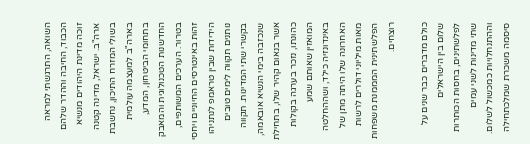השואה, התרגשתי למראה הכבוד, החיבה וההדר שלהם זוכה מדינת היהודים מנשיא ארה"ב. ישראל, מדינה קטנה בשולי המזרח התיכון, נחשבת בארה"ב למעצמה עולמית בתחומי הביטחון, המדע, החדשנות הטכנולוגית והמאבק בטרור. הערכים המשותפים, זהות באינטרסים החיוניים ויחסי הידידות שבין טראמפ לנתניהו נותנים תקווה לימים טובים בקשרי שתי המדינות. תקווה שנכזבה בימי הנשיא אובאמה, אשר בנאום קהיר שלו, בתחילת כהונתו, נזכר בערגה בקולות המואזין שאותם שמע באינדונזיה כילד, ושההחלטה האחרונה שלו היתה מתן של מאות מיליוני דולרים לרשות הפלשתינית המממנת משפחות רוצחים.

כולם מדברים כבר שנים על שלום בין הישראלים לפלשתינים, בחסות הכותרות שתי מדינות לשני עמים וההתנחלויות כמכשול לשלום. סיסמה משכרת שמלכתחילה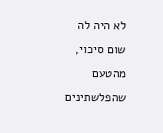לא היה לה שום סיכוי, מהטעם שהפלשתינים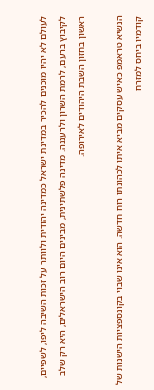לעולם לא יהיו מוכנים להכיר במדינת ישראל כמדינה יהודית ולוותר על זכות השיבה ליפו, לשפיים, לקיבוץ ברעם, לרמת השרון ולרעננה. מדינה פלשתינית, מבינים היום רוב הישראלים, היא רק שלב ראשון בחזון השבת היהודים לאירופה.

הנשיא טראמפ כאיש עסקים מביא איתו לכהונתו רוח חדשה. הוא אינו שבוי בקונספציות הישנות של קודמיו ביחס למזרח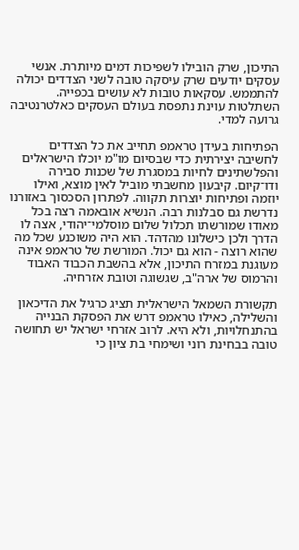התיכון, שרק הובילו לשפיכות דמים מיותרת. אנשי עסקים יודעים שרק עיסקה טובה לשני הצדדים יכולה להתממש. עסקאות טובות לא עושים בכפייה. השתלטות עוינת נתפסת בעולם העסקים כאלטרנטיבה גרועה למדי.

הפתיחות בעידן טראמפ תחייב את כל הצדדים לחשיבה יצירתית כדי שבסיום מו"מ יוכלו הישראלים והפלשתינים לחיות במסגרת של שכנות סבירה ודו־קיום. קיבעון מחשבתי מוביל לאין מוצא, ואילו יוזמה ופתיחות יוצרות תקווה. לפתרון הסכסוך באזורנו נדרשת גם סבלנות רבה. הנשיא אובאמה רצה בכל מאודו שמורשתו תכלול שלום מוסלמי־יהודי, אצה לו הדרך ולכן כישלונו מהדהד. הוא היה משוכנע שכל מה שהוא רוצה - הוא גם יכול. המורשת של טראמפ אינה מעוגנת במזרח התיכון, אלא בהשבת הכבוד האבוד והרמוס של ארה"ב, שגשוגה וטובת אזרחיה.

תקשורת השמאל הישראלית תציג כרגיל את הדיכאון והשלילה, כאילו טראמפ דרש את הפסקת הבנייה בהתנחלויות, ולא היא. לרוב אזרחי ישראל יש תחושה טובה בבחינת רוני ושימחי בת ציון כי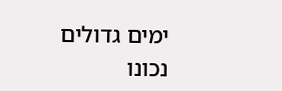ימים גדולים נכונו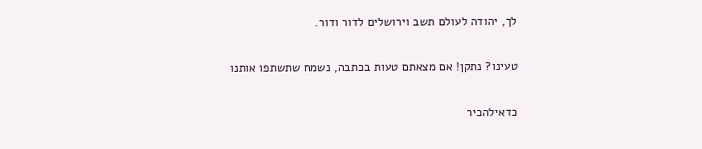לך, יהודה לעולם תשב וירושלים לדור ודור.

טעינו? נתקן! אם מצאתם טעות בכתבה, נשמח שתשתפו אותנו

כדאילהכיר